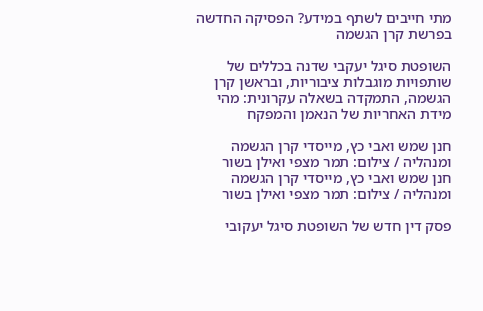מתי חייבים לשתף במידע? הפסיקה החדשה בפרשת קרן הגשמה

השופטת סיגל יעקבי שדנה בכללים של שותפויות מוגבלות ציבוריות, ובראשן קרן הגשמה, התמקדה בשאלה עקרונית: מהי מידת האחריות של הנאמן והמפקח

חנן שמש ואבי כץ, מייסדי קרן הגשמה ומנהליה / צילום: תמר מצפי ואילן בשור
חנן שמש ואבי כץ, מייסדי קרן הגשמה ומנהליה / צילום: תמר מצפי ואילן בשור

פסק דין חדש של השופטת סיגל יעקובי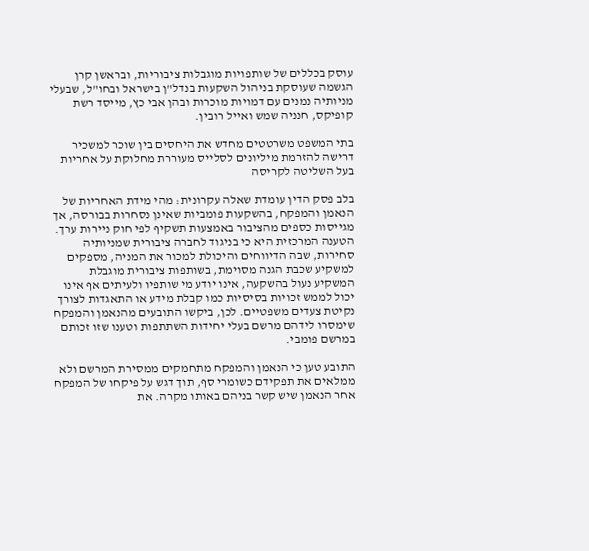עוסק בכללים של שותפויות מוגבלות ציבוריות, ובראשן קרן הגשמה שעוסקת בניהול השקעות בנדל"ן בישראל ובחו"ל, שבעלי מניותיה נמנים עם דמויות מוכרות ובהן אבי כץ, מייסד רשת קופיקס, חנניה שמש ואייל רובין.

בתי המשפט משרטטים מחדש את היחסים בין שוכר למשכיר
דרישה להזרמת מיליונים לסלייס מעוררת מחלוקת על אחריות בעל השליטה לקריסה

בלב פסק הדין עומדת שאלה עקרונית: מהי מידת האחריות של הנאמן והמפקח, בהשקעות פומביות שאינן נסחרות בבורסה, אך מגייסות כספים מהציבור באמצעות תשקיף לפי חוק ניירות ערך. הטענה המרכזית היא כי בניגוד לחברה ציבורית שמניותיה סחירות, שבה הדיווחים והיכולת למכור את המניה, מספקים למשקיע שכבת הגנה מסוימת, בשותפות ציבורית מוגבלת המשקיע נעול בהשקעה, אינו יודע מי שותפיו ולעיתים אף אינו יכול לממש זכויות בסיסיות כמו קבלת מידע או התאגדות לצורך נקיטת צעדים משפטיים. לכן, ביקשו התובעים מהנאמן והמפקח שימסרו לידהם מרשם בעלי יחידות השתתפות וטענו שזו זכותם במרשם פומבי.

התובע טען כי הנאמן והמפקח מתחמקים ממסירת המרשם ולא ממלאים את תפקידם כשומרי סף, תוך דגש על פיקחו של המפקח אחר הנאמן שיש קשר בניהם באותו מקרה. את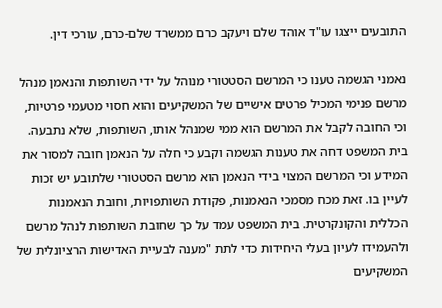התובעים ייצגו עו"ד אוהד שלם ויעקב כרם ממשרד שלם-כרם, עורכי דין.

נאמני הגשמה טענו כי המרשם הסטטורי מנוהל על ידי השותפות והנאמן מנהל מרשם פנימי המכיל פרטים אישיים של המשקיעים והוא חסוי מטעמי פרטיות, וכי החובה לקבל את המרשם הוא ממי שמנהל אותו, השותפות, שלא נתבעה. בית המשפט דחה את טענות הגשמה וקבע כי חלה על הנאמן חובה למסור את המידע וכי המרשם המצוי בידי הנאמן הוא מרשם הסטטורי שלתובע יש זכות לעיין בו. זאת מכח מסמכי הנאמנות, פקודת השותפויות, וחובת הנאמנות הכללית והקונקרטית. בית המשפט עמד על כך שחובת השותפות לנהל מרשם ולהעמידו לעיון בעלי היחידות כדי לתת "מענה לבעיית האדישות הרציונלית של המשקיעים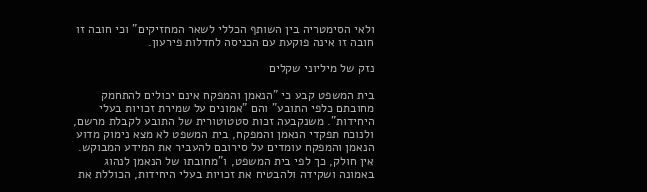ולאי הסימטריה בין השותף הכללי לשאר המחזיקים" וכי חובה זו חובה זו אינה פוקעת עם הכניסה לחדלות פירעון.

נזק של מיליוני שקלים

בית המשפט קבע כי "הנאמן והמפקח אינם יכולים להתחמק מחובתם כלפי התובע" והם "אמונים על שמירת זכויות בעלי היחידות". משנקבעה זכות סטטוטורית של התובע לקבלת מרשם, ולנוכח תפקדי הנאמן והמפקח, בית המשפט לא מצא נימוק מדוע הנאמן והמפקח עומדים על סירובם להעביר את המידע המבוקש. אין חולק, כך לפי בית המשפט, ו"מחובתו של הנאמן לנהוג באמונה ושקידה ולהבטיח את זכויות בעלי היחידות, הכוללת את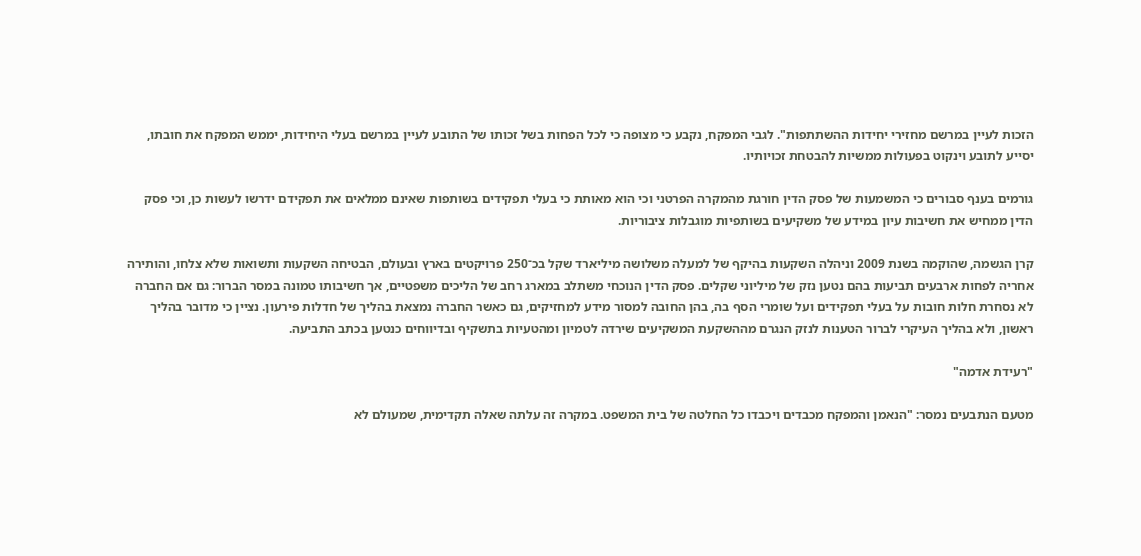הזכות לעיין במרשם מחזירי יחידות ההשתתפות". לגבי המפקח, נקבע כי מצופה כי לכל הפחות בשל זכותו של התובע לעיין במרשם בעלי היחידות, יממש המפקח את חובתו, יסייע לתובע וינקוט בפעולות ממשיות להבטחת זכויותיו.

גורמים בענף סבורים כי המשמעות של פסק הדין חורגת מהמקרה הפרטני וכי הוא מאותת כי בעלי תפקידים בשותפות שאינם ממלאים את תפקידם ידרשו לעשות כן, וכי פסק הדין ממחיש את חשיבות עיון במידע של משקיעים בשותפיות מוגבלות ציבוריות.

קרן הגשמה, שהוקמה בשנת 2009 וניהלה השקעות בהיקף של למעלה משלושה מיליארד שקל בכ־250 פרויקטים בארץ ובעולם, הבטיחה השקעות ותשואות שלא צלחו, והותירה אחריה לפחות ארבעים תביעות בהם נטען נזק של מיליוני שקלים. פסק הדין הנוכחי משתלב במארג רחב של הליכים משפטיים, אך חשיבותו טמונה במסר הברור: גם אם החברה לא נסחרת חלות חובות על בעלי תפקידים ועל שומרי הסף בה, בהן החובה למסור מידע למחזיקים, גם כאשר החברה נמצאת בהליך של חדלות פירעון. נציין כי מדובר בהליך ראשון, ולא בהליך העיקרי לברור הטענות לנזק הנגרם מההשקעת המשקיעים שירדה לטמיון ומהטעיות בתשקיף ובדיווחים כנטען בכתב התביעה.

"רעידת אדמה"

מטעם הנתבעים נמסר: "הנאמן והמפקח מכבדים ויכבדו כל החלטה של בית המשפט. במקרה זה עלתה שאלה תקדימית, שמעולם לא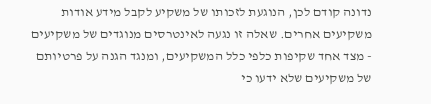נדונה קודם לכן, הנוגעת לזכותו של משקיע לקבל מידע אודות משקיעים אחרים. שאלה זו נגעה לאינטרסים מנוגדים של משקיעים - מצד אחד שקיפות כלפי כלל המשקיעים, ומנגד הגנה על פרטיותם של משקיעים שלא ידעו כי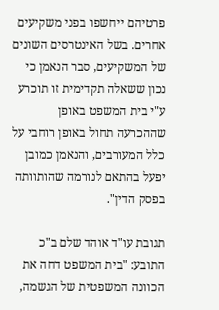פרטיהם ייחשפו בפני משקיעים אחרים. בשל האינטרסים השונים של המשקיעים, סבר הנאמן כי נכון ששאלה תקדימית זו תוכרע ע"י בית המשפט באופן שההכרעה תחול באופן רוחבי על כלל המעורבים, והנאמן כמובן יפעל בהתאם לנורמה שהותוותה בפסק הדין".

תגובת עו"ד אוהד שלם ב"כ התובע: "בית המשפט דחה את הכוונה המשפטית של הגשמה,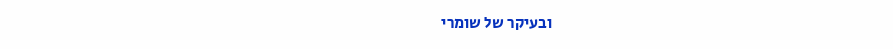ובעיקר של שומרי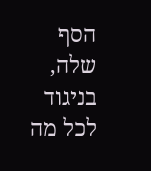הסף שלה, בניגוד לכל מה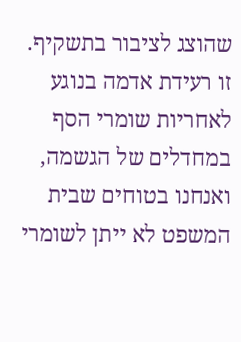שהוצג לציבור בתשקיף. זו רעידת אדמה בנוגע לאחריות שומרי הסף במחדלים של הגשמה, ואנחנו בטוחים שבית המשפט לא ייתן לשומרי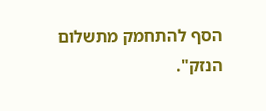הסף להתחמק מתשלום הנזק".